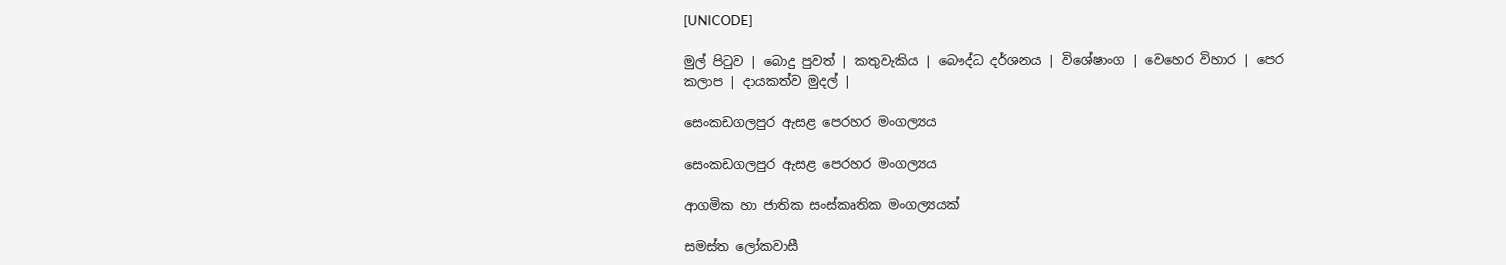[UNICODE]

මුල් පිටුව | බොදු පුවත් | කතුවැකිය | බෞද්ධ දර්ශනය | විශේෂාංග | වෙහෙර විහාර | පෙර කලාප | දායකත්ව මුදල් |

සෙංකඩගලපුර ඇසළ පෙරහර මංගල්‍යය

සෙංකඩගලපුර ඇසළ පෙරහර මංගල්‍යය

ආගමික හා ජාතික සංස්කෘතික මංගල්‍යයක්

සමස්ත ලෝකවාසී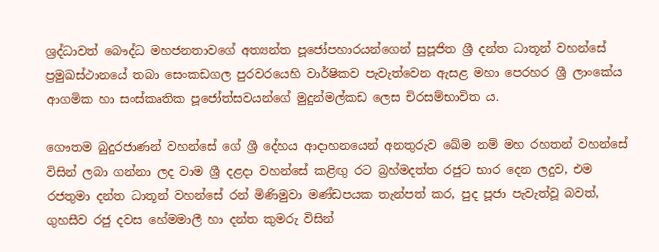ශ්‍රද්ධාවත් බෞද්ධ මහජනතාවගේ අත්‍යන්ත පූජෝපහාරයන්ගෙන් සුපූජිත ශ්‍රී දන්ත ධාතූන් වහන්සේ ප්‍රමුඛස්ථානයේ තබා සෙංකඩගල පුරවරයෙහි වාර්ෂිකව පැවැත්වෙන ඇසළ මහා පෙරහර ශ්‍රී ලාංකේය ආගමික හා සංස්කෘතික පූජෝත්සවයන්ගේ මුදුන්මල්කඩ ලෙස චිරසම්භාවිත ය.

ගෞතම බුදුරජාණන් වහන්සේ ගේ ශ්‍රී දේහය ආදාහනයෙන් අනතුරුව ඛේම නම් මහ රහතන් වහන්සේ විසින් ලබා ගන්නා ලද වාම ශ්‍රී දළදා වහන්සේ කළිඟු රට බ්‍රහ්මදත්ත රජුට භාර දෙන ලදුව, එම රජතුමා දන්ත ධාතූන් වහන්සේ රන් මිණිමුවා මණ්ඩපයක තැන්පත් කර, පුද පූජා පැවැත්වූ බවත්, ගුහසීව රජු දවස හේමමාලී හා දන්ත කුමරු විසින්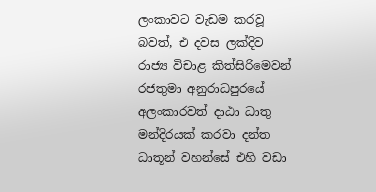ලංකාවට වැඩම කරවූ බවත්, එ දවස ලක්දිව රාජ්‍ය විචාළ කිත්සිරිමෙවන් රජතුමා අනුරාධපුරයේ අලංකාරවත් දාඨා ධාතු මන්දිරයක් කරවා දන්ත ධාතූන් වහන්සේ එහි වඩා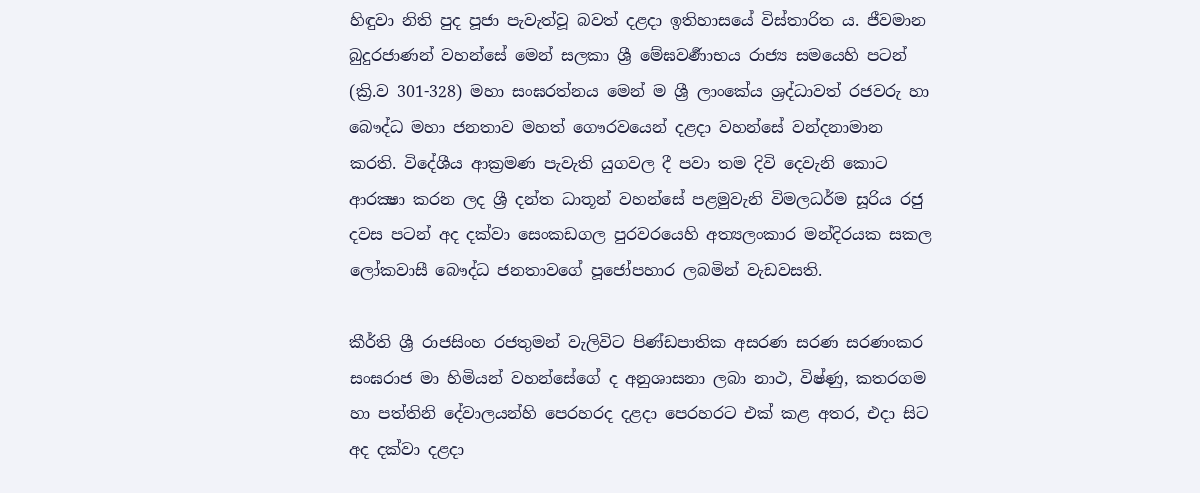හිඳුවා නිති පුද පූජා පැවැත්වූ බවත් දළදා ඉතිහාසයේ විස්තාරිත ය. ජීවමාන බුදුරජාණන් වහන්සේ මෙන් සලකා ශ්‍රී මේඝවර්‍ණාභය රාජ්‍ය සමයෙහි පටන් (ක්‍රි.ව 301-328) මහා සංඝරත්නය මෙන් ම ශ්‍රී ලාංකේය ශ්‍රද්ධාවත් රජවරු හා බෞද්ධ මහා ජනතාව මහත් ගෞරවයෙන් දළදා වහන්සේ වන්දනාමාන කරති. විදේශීය ආක්‍රමණ පැවැති යුගවල දී පවා තම දිවි දෙවැනි කොට ආරක්‍ෂා කරන ලද ශ්‍රී දන්ත ධාතූන් වහන්සේ පළමුවැනි විමලධර්ම සූරිය රජු දවස පටන් අද දක්වා සෙංකඩගල පුරවරයෙහි අත්‍යලංකාර මන්දිරයක සකල ලෝකවාසී බෞද්ධ ජනතාවගේ පූජෝපහාර ලබමින් වැඩවසති.

කීර්ති ශ්‍රී රාජසිංහ රජතුමන් වැලිවිට පිණ්ඩපාතික අසරණ සරණ සරණංකර සංඝරාජ මා හිමියන් වහන්සේගේ ද අනුශාසනා ලබා නාථ, විෂ්ණු, කතරගම හා පත්තිනි දේවාලයන්හි පෙරහරද දළදා පෙරහරට එක් කළ අතර, එදා සිට අද දක්වා දළදා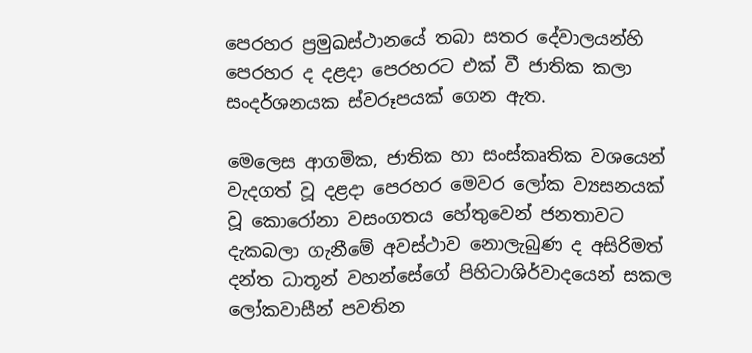පෙරහර ප්‍රමුඛස්ථානයේ තබා සතර දේවාලයන්හි පෙරහර ද දළදා පෙරහරට එක් වී ජාතික කලා සංදර්ශනයක ස්වරූපයක් ගෙන ඇත.

මෙලෙස ආගමික, ජාතික හා සංස්කෘතික වශයෙන් වැදගත් වූ දළදා පෙරහර මෙවර ලෝක ව්‍යසනයක් වූ කොරෝනා වසංගතය හේතුවෙන් ජනතාවට දැකබලා ගැනීමේ අවස්ථාව නොලැබුණ ද අසිරිමත් දන්ත ධාතූන් වහන්සේගේ පිහිටාශිර්වාදයෙන් සකල ලෝකවාසීන් පවතින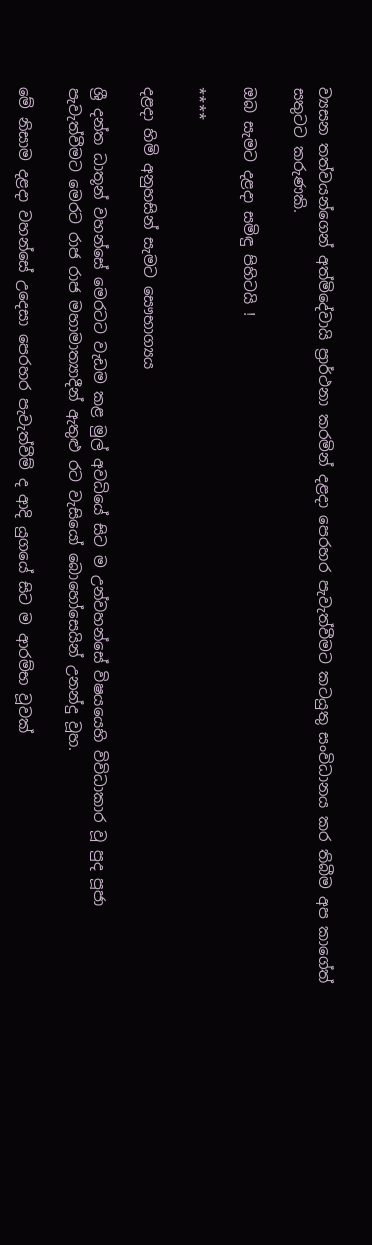ව්‍යසන තත්වයන්ගෙන් අත්මිදේවායි ප්‍රාර්ථනා කරමින් දළදා පෙරහර පැවැත්වීමට කටයුතු සංවිධානය කර තිබීම අප කාගේත් සතුටට කරුණකි.

ඔබ සැමට දළදා සමිඳු පිහිටයි !

****

දළදා හිමි අනුහසින් සැමට සෞභාග්‍යය

ශ්‍රී දන්ත ධාතූන් වහන්සේ මෙරටට වැඩම කළ මුල් අවධියේ සිට ම උන්වහන්සේ විෂයයෙහි විවිධාකාර වූ පුද පූජා පැවැත්වීමට මෙරට රාජ රාජ මහාමාත්‍යාදීන් ඇතුළු රට වැසියෝ බොහෝසෙයින් උනන්දු වූහ.

මේ නිසාම දළදා වහන්සේ උදෙසා පෙරහර පැවැත්වීම් ද ආදි යුගයේ සිට ම ආරම්භ වූවක්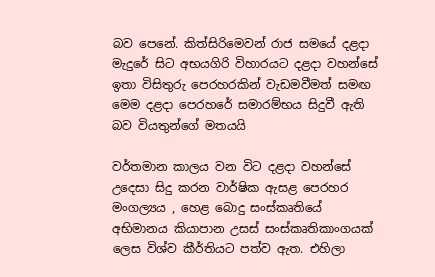බව පෙනේ. කිත්සිරිමෙවන් රාජ සමයේ දළදා මැදුරේ සිට අභයගිරි විහාරයට දළදා වහන්සේ ඉතා විසිතුරු පෙරහරකින් වැඩමවීමත් සමඟ මෙම දළදා පෙරහරේ සමාරම්භය සිදුවී ඇති බව වියතුන්ගේ මතයයි

වර්තමාන කාලය වන විට දළදා වහන්සේ උදෙසා සිදු කරන වාර්ෂික ඇසළ පෙරහර මංගල්‍යය , හෙළ බොදු සංස්කෘතියේ අභිමානය කියාපාන උසස් සංස්කෘතිකාංගයක් ලෙස විශ්ව කීර්තියට පත්ව ඇත. එහිලා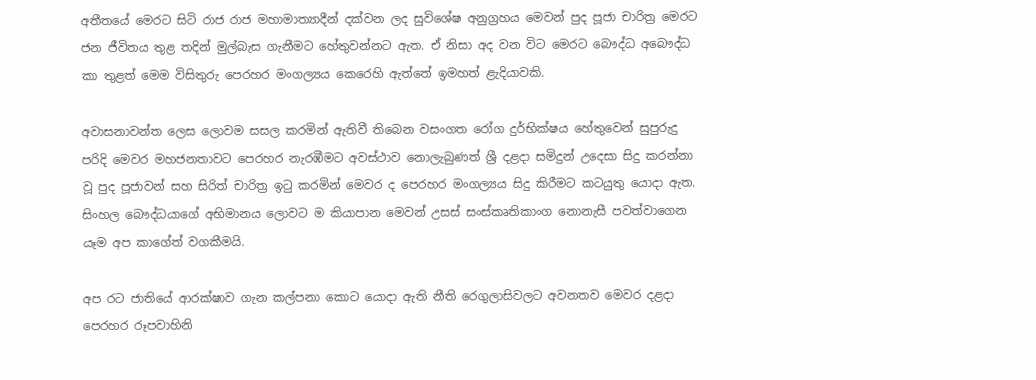අතීතයේ මෙරට සිටි රාජ රාජ මහාමාත්‍යාදීන් දක්වන ලද සුවිශේෂ අනුග්‍රහය මෙවන් පුද පූජා චාරිත්‍ර මෙරට ජන ජීවිතය තුළ තදින් මුල්බැස ගැනීමට හේතුවන්නට ඇත. ඒ නිසා අද වන විට මෙරට බෞද්ධ අබෞද්ධ කා තුළත් මෙම විසිතුරු පෙරහර මංගල්‍යය කෙරෙහි ඇත්තේ ඉමහත් ළැදියාවකි.

අවාසනාවන්ත ලෙස ලොවම සසල කරමින් ඇතිවී තිබෙන වසංගත රෝග දුර්භික්ෂය හේතුවෙන් සුපුරුදු පරිදි මෙවර මහජනතාවට පෙරහර නැරඹීමට අවස්ථාව නොලැබුණත් ශ්‍රී දළදා සමිදුන් උදෙසා සිදු කරන්නා වූ පුද පූජාවන් සහ සිරිත් චාරිත්‍ර ඉටු කරමින් මෙවර ද පෙරහර මංගල්‍යය සිදු කිරීමට කටයුතු යොදා ඇත. සිංහල බෞද්ධයාගේ අභිමානය ලොවට ම කියාපාන මෙවන් උසස් සංස්කෘතිකාංග නොනැසී පවත්වාගෙන යෑම අප කාගේත් වගකීමයි.

අප රට ජාතියේ ආරක්ෂාව ගැන කල්පනා කොට යොදා ඇති නීති රෙගුලාසිවලට අවනතව මෙවර දළදා පෙරහර රූපවාහිනි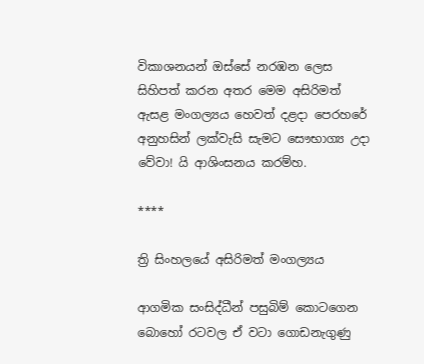විකාශනයන් ඔස්සේ නරඹන ලෙස සිහිපත් කරන අතර මෙම අසිරිමත් ඇසළ මංගල්‍යය හෙවත් දළදා පෙරහරේ අනුහසින් ලක්වැසි සැමට සෞභාග්‍ය උදා වේවා! යි ආශිංසනය කරම්හ.

****

ත්‍රි සිංහලයේ අසිරිමත් මංගල්‍යය

ආගමික සංසිද්ධීන් පසුබිම් කොටගෙන බොහෝ රටවල ඒ වටා ගොඩනැගුණු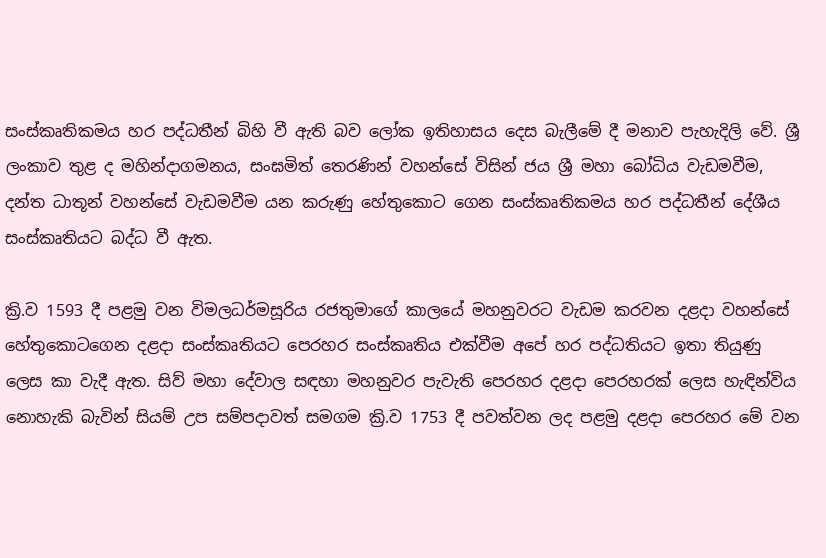සංස්කෘතිකමය හර පද්ධතීන් බිහි වී ඇති බව ලෝක ඉතිහාසය දෙස බැලීමේ දී මනාව පැහැදිලි වේ. ශ්‍රී ලංකාව තුළ ද මහින්දාගමනය, සංඝමිත් තෙරණින් වහන්සේ විසින් ජය ශ්‍රී මහා බෝධිය වැඩමවීම, දන්ත ධාතූන් වහන්සේ වැඩමවීම යන කරුණු හේතුකොට ගෙන සංස්කෘතිකමය හර පද්ධතීන් දේශීය සංස්කෘතියට බද්ධ වී ඇත.

ක්‍රි.ව 1593 දී පළමු වන විමලධර්මසූරිය රජතුමාගේ කාලයේ මහනුවරට වැඩම කරවන දළදා වහන්සේ හේතුකොටගෙන දළදා සංස්කෘතියට පෙරහර සංස්කෘතිය එක්වීම අපේ හර පද්ධතියට ඉතා තියුණු ලෙස කා වැදී ඇත. සිව් මහා දේවාල සඳහා මහනුවර පැවැති පෙරහර දළදා පෙරහරක් ලෙස හැඳින්විය නොහැකි බැවින් සියම් උප සම්පදාවත් සමගම ක්‍රි.ව 1753 දී පවත්වන ලද පළමු දළදා පෙරහර මේ වන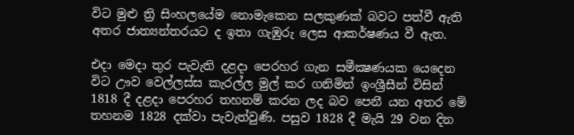විට මුළු ත්‍රි සිංහලයේම නොමැකෙන සලකුණක් බවට පත්වී ඇති අතර ජාත්‍යන්තරයට ද ඉතා ගැඹුරු ලෙස ආකර්ෂණය වී ඇත.

එදා මෙදා තුර පැවැති දළදා පෙරහර ගැන සමීක්‍ෂණයක යෙදෙන විට ඌව වෙල්ලස්ස කැරල්ල මුල් කර ගනිමින් ඉංශ්‍රීසීන් විසින් 1818 දී දළදා පෙරහර තහනම් කරන ලද බව පෙනී යන අතර මේ තහනම 1828 දක්වා පැවැත්වුණි. පසුව 1828 දී මැයි 29 වන දින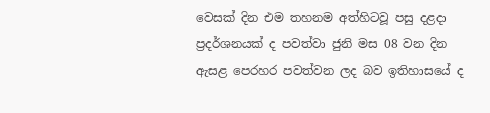වෙසක් දින එම තහනම අත්හිටවූ පසු දළදා ප්‍රදර්ශනයක් ද පවත්වා ජුනි මස 08 වන දින ඇසළ පෙරහර පවත්වන ලද බව ඉතිහාසයේ ද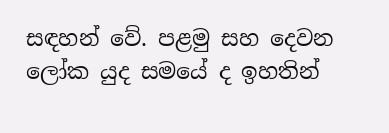සඳහන් වේ. පළමු සහ දෙවන ලෝක යුද සමයේ ද ඉහතින්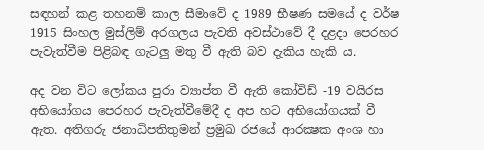සඳහන් කළ තහනම් කාල සීමාවේ ද 1989 භීෂණ සමයේ ද වර්ෂ 1915 සිංහල මුස්ලිම් අරගලය පැවති අවස්ථාවේ දී දළදා පෙරහර පැවැත්වීම පිළිබඳ ගැටලු මතු වී ඇති බව දැකිය හැකි ය.

අද වන විට ලෝකය පුරා ව්‍යාප්ත වී ඇති කෝවිඩ් -19 වයිරස අභියෝගය පෙරහර පැවැත්වීමේදී ද අප හට අභියෝගයක් වී ඇත. අතිගරු ජනාධිපතිතුමන් ප්‍රමුඛ රජයේ ආරක්‍ෂක අංශ හා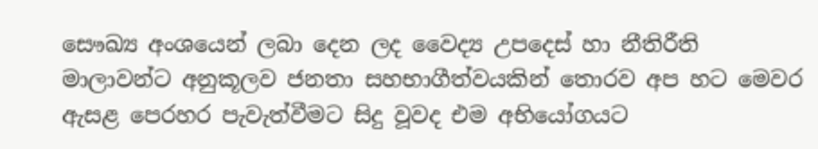සෞඛ්‍ය අංශයෙන් ලබා දෙන ලද වෛද්‍ය උපදෙස් හා නීතිරීති මාලාවන්ට අනුකූලව ජනතා සහභාගීත්වයකින් තොරව අප හට මෙවර ඇසළ පෙරහර පැවැත්වීමට සිදු වූවද එම අභියෝගයට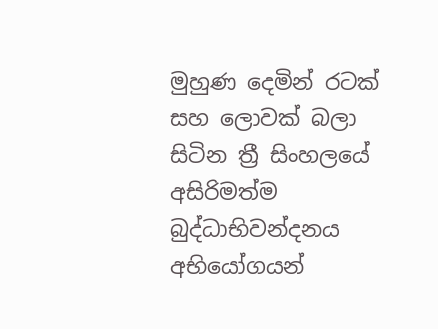මුහුණ දෙමින් රටක් සහ ලොවක් බලා සිටින ත්‍රී සිංහලයේ අසිරිමත්ම බුද්ධාභිවන්දනය අභියෝගයන්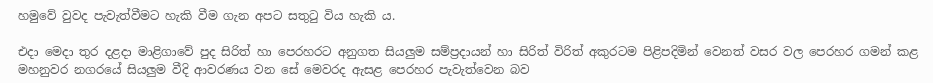හමුවේ වුවද පැවැත්වීමට හැකි වීම ගැන අපට සතුටු විය හැකි ය.

එදා මෙදා තුර දළදා මාළිගාවේ පුද සිරිත් හා පෙරහරට අනුගත සියලුම සම්ප්‍රදායන් හා සිරිත් විරිත් අකුරටම පිළිපදිමින් වෙනත් වසර වල පෙරහර ගමන් කළ මහනුවර නගරයේ සියලුම වීදි ආවරණය වන සේ මෙවරද ඇසළ පෙරහර පැවැත්වෙන බව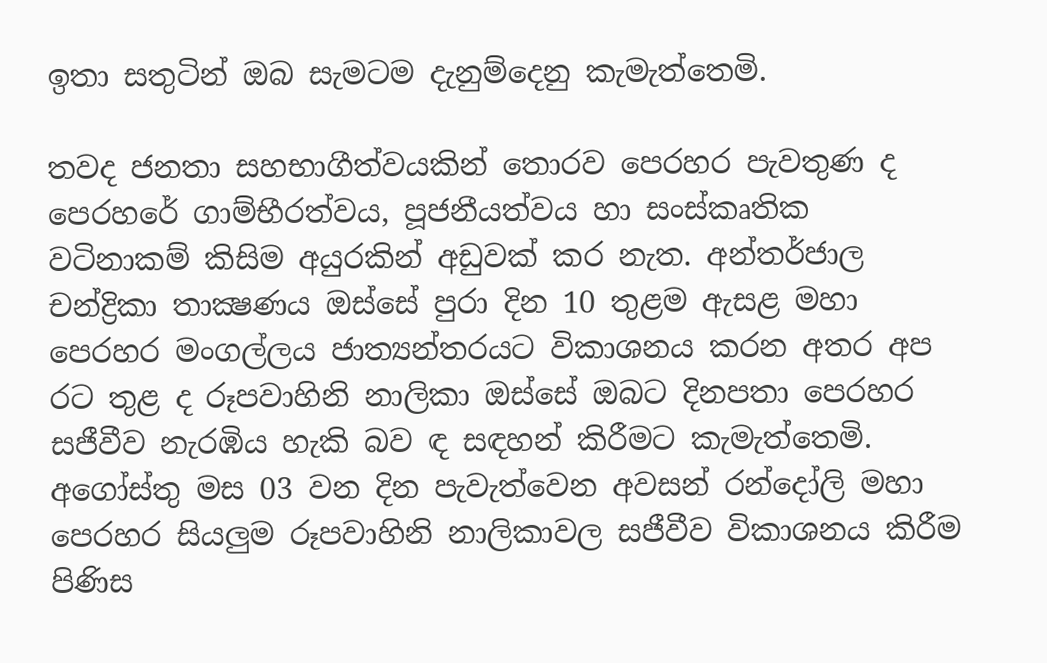ඉතා සතුටින් ඔබ සැමටම දැනුම්දෙනු කැමැත්තෙමි.

තවද ජනතා සහභාගීත්වයකින් තොරව පෙරහර පැවතුණ ද පෙරහරේ ගාම්භීරත්වය, පූජනීයත්වය හා සංස්කෘතික වටිනාකම් කිසිම අයුරකින් අඩුවක් කර නැත. අන්තර්ජාල චන්ද්‍රිකා තාක්‍ෂණය ඔස්සේ පුරා දින 10 තුළම ඇසළ මහා පෙරහර මංගල්ලය ජාත්‍යන්තරයට විකාශනය කරන අතර අප රට තුළ ද රූපවාහිනි නාලිකා ඔස්සේ ඔබට දිනපතා පෙරහර සජීවීව නැරඹිය හැකි බව ඳ සඳහන් කිරීමට කැමැත්තෙමි. අගෝස්තු මස 03 වන දින පැවැත්වෙන අවසන් රන්දෝලි මහා පෙරහර සියලුම රූපවාහිනි නාලිකාවල සජීවීව විකාශනය කිරීම පිණිස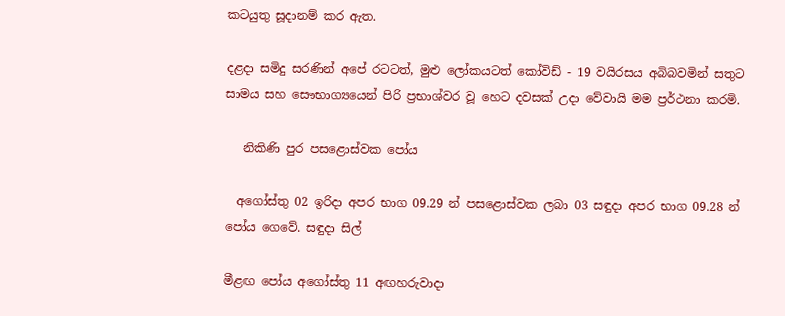කටයුතු සූදානම් කර ඇත.

දළදා සමිදු සරණින් අපේ රටටත්, මුළු ලෝකයටත් කෝවිඩ් - 19 වයිරසය අබිබවමින් සතුට සාමය සහ සෞභාග්‍යයෙන් පිරි ප්‍රභාශ්වර වූ හෙට දවසක් උදා වේවායි මම ප්‍රර්ථනා කරමි.

   නිකිණි පුර පසළොස්වක පෝය

  අගෝස්තු 02 ඉරිදා අපර භාග 09.29 න් පසළොස්වක ලබා 03 සඳුදා අපර භාග 09.28 න් පෝය ගෙවේ. සඳුදා සිල්

මීළඟ පෝය අගෝස්තු 11 අඟහරුවාදා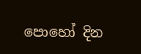පොහෝ දින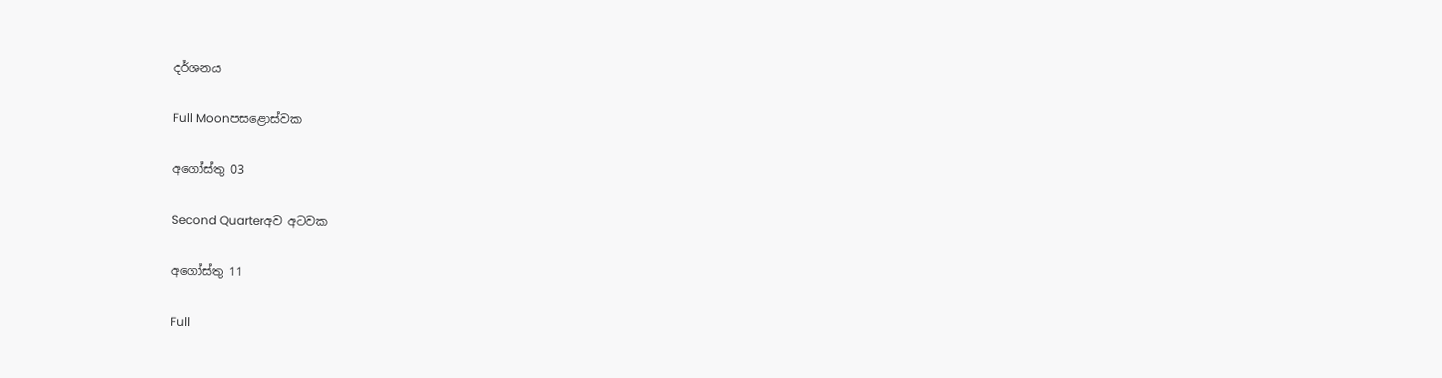දර්ශනය

Full Moonපසළොස්වක

අගෝස්තු 03

Second Quarterඅව අටවක

අගෝස්තු 11

Full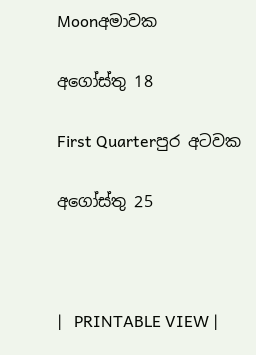Moonඅමාවක

අගෝස්තු 18

First Quarterපුර අටවක

අගෝස්තු 25



|   PRINTABLE VIEW |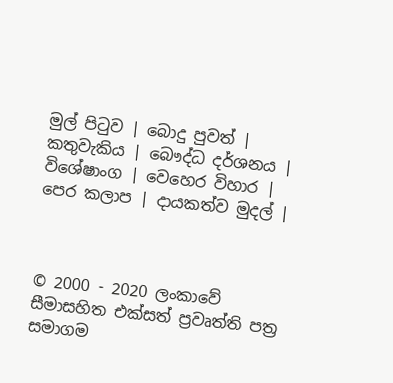මුල් පිටුව | බොදු පුවත් | කතුවැකිය | බෞද්ධ දර්ශනය | විශේෂාංග | වෙහෙර විහාර | පෙර කලාප | දායකත්ව මුදල් |



© 2000 - 2020 ලංකාවේ සීමාසහිත එක්සත් ප්‍රවෘත්ති පත්‍ර සමාගම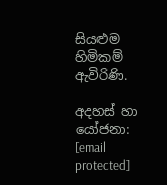සියළුම හිමිකම් ඇවිරිණි.

අදහස් හා යෝජනා: [email protected]